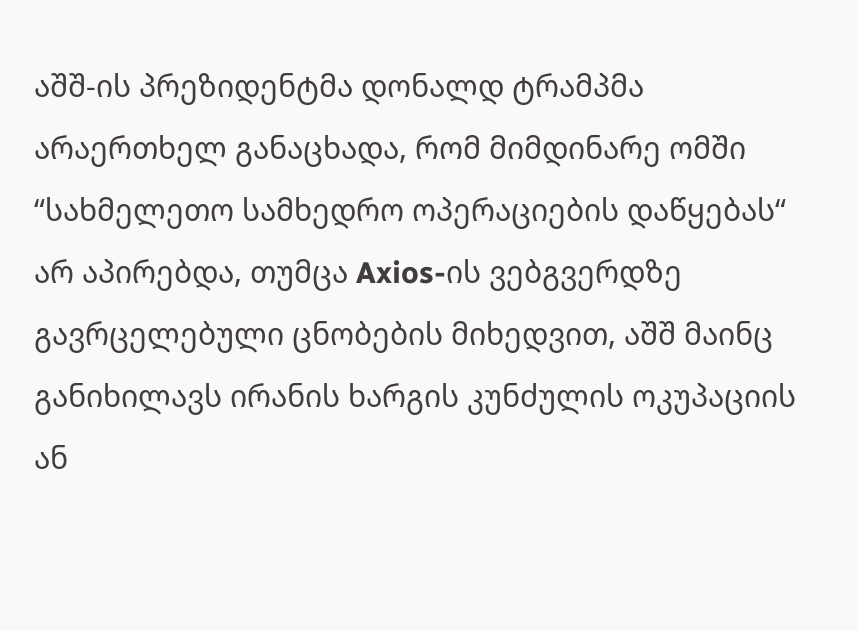აშშ-ის პრეზიდენტმა დონალდ ტრამპმა არაერთხელ განაცხადა, რომ მიმდინარე ომში “სახმელეთო სამხედრო ოპერაციების დაწყებას“ არ აპირებდა, თუმცა Axios-ის ვებგვერდზე გავრცელებული ცნობების მიხედვით, აშშ მაინც განიხილავს ირანის ხარგის კუნძულის ოკუპაციის ან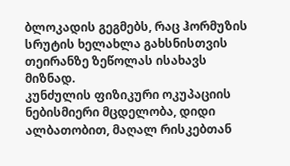ბლოკადის გეგმებს, რაც ჰორმუზის სრუტის ხელახლა გახსნისთვის თეირანზე ზეწოლას ისახავს მიზნად.
კუნძულის ფიზიკური ოკუპაციის ნებისმიერი მცდელობა, დიდი ალბათობით, მაღალ რისკებთან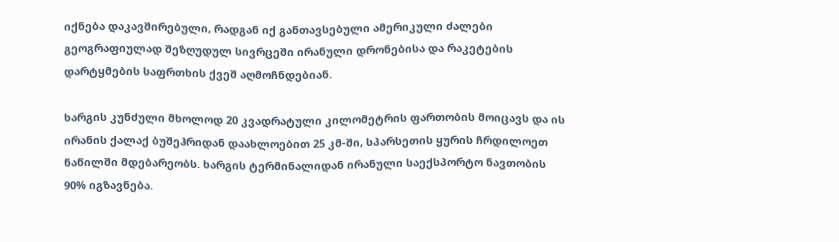იქნება დაკავშირებული, რადგან იქ განთავსებული ამერიკული ძალები გეოგრაფიულად შეზღუდულ სივრცეში ირანული დრონებისა და რაკეტების დარტყმების საფრთხის ქვეშ აღმოჩნდებიან.

ხარგის კუნძული მხოლოდ 20 კვადრატული კილომეტრის ფართობის მოიცავს და ის ირანის ქალაქ ბუშეჰრიდან დაახლოებით 25 კმ-ში, სპარსეთის ყურის ჩრდილოეთ ნაწილში მდებარეობს. ხარგის ტერმინალიდან ირანული საექსპორტო ნავთობის 90% იგზავნება.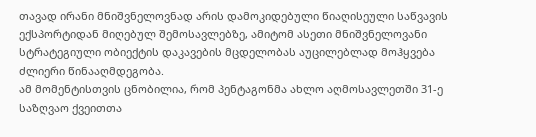თავად ირანი მნიშვნელოვნად არის დამოკიდებული წიაღისეული საწვავის ექსპორტიდან მიღებულ შემოსავლებზე, ამიტომ ასეთი მნიშვნელოვანი სტრატეგიული ობიექტის დაკავების მცდელობას აუცილებლად მოჰყვება ძლიერი წინააღმდეგობა.
ამ მომენტისთვის ცნობილია, რომ პენტაგონმა ახლო აღმოსავლეთში 31-ე საზღვაო ქვეითთა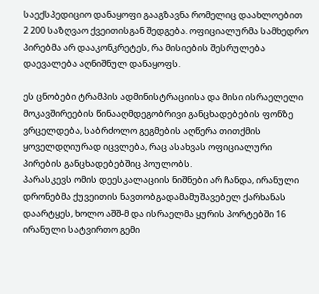საექსპედიციო დანაყოფი გააგზავნა რომელიც დაახლოებით 2 200 საზღვაო ქვეითისგან შედგება. ოფიციალურმა სამხედრო პირებმა არ დააკონკრეტეს, რა მისიების შესრულება დაევალება აღნიშნულ დანაყოფს.

ეს ცნობები ტრამპის ადმინისტრაციისა და მისი ისრაელელი მოკავშირეების წინააღმდეგობრივი განცხადებების ფონზე ვრცელდება, საბრძოლო გეგმების აღწერა თითქმის ყოველდღიურად იცვლება, რაც ასახვას ოფიციალური პირების განცხადებებშიც პოულობს.
პარასკევს ომის დეესკალაციის ნიშნები არ ჩანდა, ირანული დრონებმა ქუვეითის ნავთობგადამამუშავებელ ქარხანას დაარტყეს, ხოლო აშშ-მ და ისრაელმა ყურის პორტებში 16 ირანული სატვირთო გემი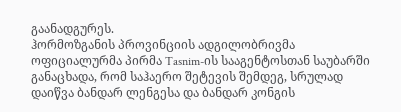გაანადგურეს.
ჰორმოზგანის პროვინციის ადგილობრივმა ოფიციალურმა პირმა Tasnim-ის სააგენტოსთან საუბარში განაცხადა, რომ საჰაერო შეტევის შემდეგ, სრულად დაიწვა ბანდარ ლენგესა და ბანდარ კონგის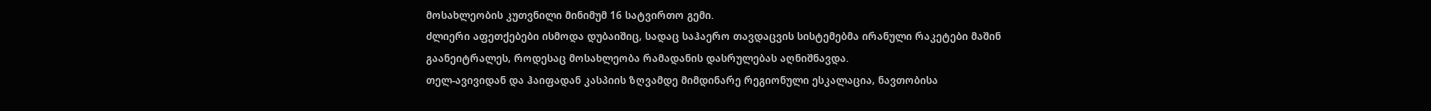მოსახლეობის კუთვნილი მინიმუმ 16 სატვირთო გემი.
ძლიერი აფეთქებები ისმოდა დუბაიშიც, სადაც საჰაერო თავდაცვის სისტემებმა ირანული რაკეტები მაშინ გაანეიტრალეს, როდესაც მოსახლეობა რამადანის დასრულებას აღნიშნავდა.
თელ-ავივიდან და ჰაიფადან კასპიის ზღვამდე მიმდინარე რეგიონული ესკალაცია, ნავთობისა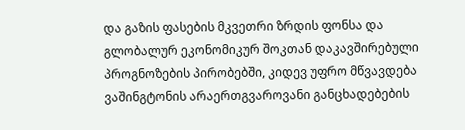და გაზის ფასების მკვეთრი ზრდის ფონსა და გლობალურ ეკონომიკურ შოკთან დაკავშირებული პროგნოზების პირობებში, კიდევ უფრო მწვავდება ვაშინგტონის არაერთგვაროვანი განცხადებების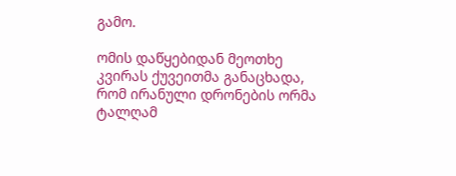გამო.

ომის დაწყებიდან მეოთხე კვირას ქუვეითმა განაცხადა, რომ ირანული დრონების ორმა ტალღამ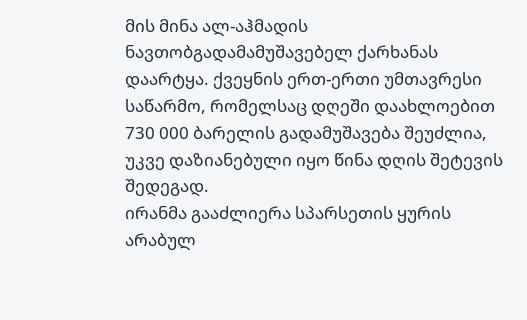მის მინა ალ-აჰმადის ნავთობგადამამუშავებელ ქარხანას დაარტყა. ქვეყნის ერთ-ერთი უმთავრესი საწარმო, რომელსაც დღეში დაახლოებით 730 000 ბარელის გადამუშავება შეუძლია, უკვე დაზიანებული იყო წინა დღის შეტევის შედეგად.
ირანმა გააძლიერა სპარსეთის ყურის არაბულ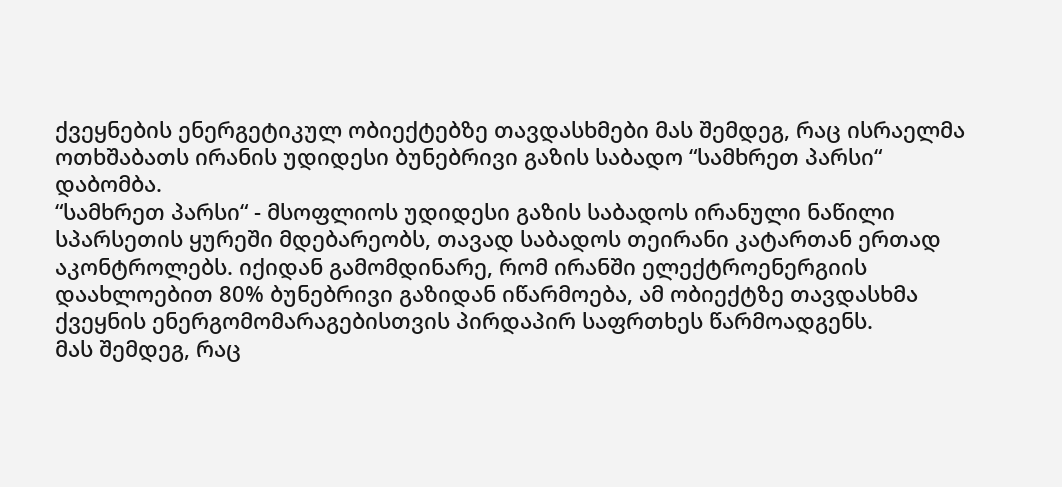ქვეყნების ენერგეტიკულ ობიექტებზე თავდასხმები მას შემდეგ, რაც ისრაელმა ოთხშაბათს ირანის უდიდესი ბუნებრივი გაზის საბადო “სამხრეთ პარსი“ დაბომბა.
“სამხრეთ პარსი“ - მსოფლიოს უდიდესი გაზის საბადოს ირანული ნაწილი სპარსეთის ყურეში მდებარეობს, თავად საბადოს თეირანი კატართან ერთად აკონტროლებს. იქიდან გამომდინარე, რომ ირანში ელექტროენერგიის დაახლოებით 80% ბუნებრივი გაზიდან იწარმოება, ამ ობიექტზე თავდასხმა ქვეყნის ენერგომომარაგებისთვის პირდაპირ საფრთხეს წარმოადგენს.
მას შემდეგ, რაც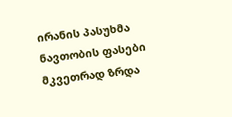ირანის პასუხმა ნავთობის ფასები მკვეთრად ზრდა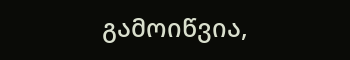გამოიწვია,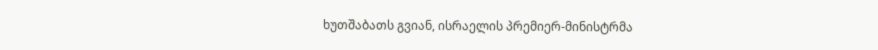ხუთშაბათს გვიან, ისრაელის პრემიერ-მინისტრმა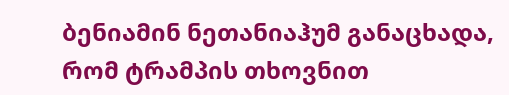ბენიამინ ნეთანიაჰუმ განაცხადა, რომ ტრამპის თხოვნით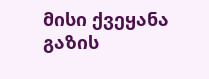მისი ქვეყანა გაზის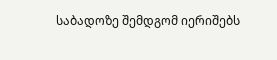საბადოზე შემდგომ იერიშებს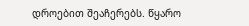დროებით შეაჩერებს. წყარო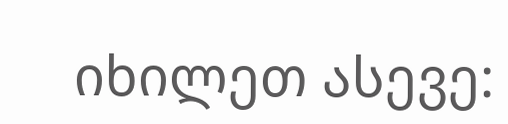იხილეთ ასევე: